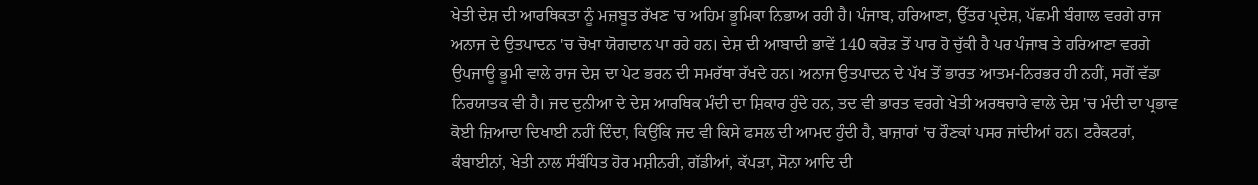ਖੇਤੀ ਦੇਸ਼ ਦੀ ਆਰਥਿਕਤਾ ਨੂੰ ਮਜ਼ਬੂਤ ਰੱਖਣ 'ਚ ਅਹਿਮ ਭੂਮਿਕਾ ਨਿਭਾਅ ਰਹੀ ਹੈ। ਪੰਜਾਬ, ਹਰਿਆਣਾ, ਉੱਤਰ ਪ੍ਰਦੇਸ਼, ਪੱਛਮੀ ਬੰਗਾਲ ਵਰਗੇ ਰਾਜ ਅਨਾਜ ਦੇ ਉਤਪਾਦਨ 'ਚ ਚੋਖਾ ਯੋਗਦਾਨ ਪਾ ਰਹੇ ਹਨ। ਦੇਸ਼ ਦੀ ਆਬਾਦੀ ਭਾਵੇਂ 140 ਕਰੋੜ ਤੋਂ ਪਾਰ ਹੋ ਚੁੱਕੀ ਹੈ ਪਰ ਪੰਜਾਬ ਤੇ ਹਰਿਆਣਾ ਵਰਗੇ ਉਪਜਾਊ ਭੂਮੀ ਵਾਲੇ ਰਾਜ ਦੇਸ਼ ਦਾ ਪੇਟ ਭਰਨ ਦੀ ਸਮਰੱਥਾ ਰੱਖਦੇ ਹਨ। ਅਨਾਜ ਉਤਪਾਦਨ ਦੇ ਪੱਖ ਤੋਂ ਭਾਰਤ ਆਤਮ-ਨਿਰਭਰ ਹੀ ਨਹੀਂ, ਸਗੋਂ ਵੱਡਾ ਨਿਰਯਾਤਕ ਵੀ ਹੈ। ਜਦ ਦੁਨੀਆ ਦੇ ਦੇਸ਼ ਆਰਥਿਕ ਮੰਦੀ ਦਾ ਸ਼ਿਕਾਰ ਹੁੰਦੇ ਹਨ, ਤਦ ਵੀ ਭਾਰਤ ਵਰਗੇ ਖੇਤੀ ਅਰਥਚਾਰੇ ਵਾਲੇ ਦੇਸ਼ 'ਚ ਮੰਦੀ ਦਾ ਪ੍ਰਭਾਵ ਕੋਈ ਜ਼ਿਆਦਾ ਦਿਖਾਈ ਨਹੀਂ ਦਿੰਦਾ, ਕਿਉਂਕਿ ਜਦ ਵੀ ਕਿਸੇ ਫਸਲ ਦੀ ਆਮਦ ਹੁੰਦੀ ਹੈ, ਬਾਜ਼ਾਰਾਂ 'ਚ ਰੌਣਕਾਂ ਪਸਰ ਜਾਂਦੀਆਂ ਹਨ। ਟਰੈਕਟਰਾਂ, ਕੰਬਾਈਨਾਂ, ਖੇਤੀ ਨਾਲ ਸੰਬੰਧਿਤ ਹੋਰ ਮਸ਼ੀਨਰੀ, ਗੱਡੀਆਂ, ਕੱਪੜਾ, ਸੋਨਾ ਆਦਿ ਦੀ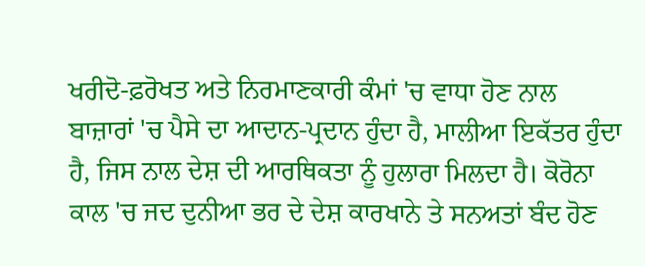ਖਰੀਦੋ-ਫ਼ਰੋਖਤ ਅਤੇ ਨਿਰਮਾਣਕਾਰੀ ਕੰਮਾਂ 'ਚ ਵਾਧਾ ਹੋਣ ਨਾਲ ਬਾਜ਼ਾਰਾਂ 'ਚ ਪੈਸੇ ਦਾ ਆਦਾਨ-ਪ੍ਰਦਾਨ ਹੁੰਦਾ ਹੈ, ਮਾਲੀਆ ਇਕੱਤਰ ਹੁੰਦਾ ਹੈ, ਜਿਸ ਨਾਲ ਦੇਸ਼ ਦੀ ਆਰਥਿਕਤਾ ਨੂੰ ਹੁਲਾਰਾ ਮਿਲਦਾ ਹੈ। ਕੋਰੋਨਾ ਕਾਲ 'ਚ ਜਦ ਦੁਨੀਆ ਭਰ ਦੇ ਦੇਸ਼ ਕਾਰਖਾਨੇ ਤੇ ਸਨਅਤਾਂ ਬੰਦ ਹੋਣ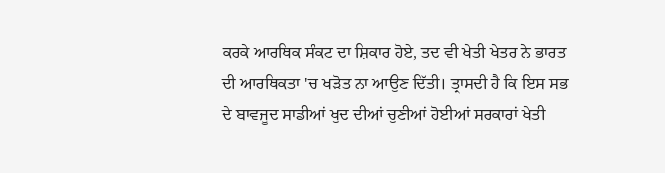ਕਰਕੇ ਆਰਥਿਕ ਸੰਕਟ ਦਾ ਸ਼ਿਕਾਰ ਹੋਏ, ਤਦ ਵੀ ਖੇਤੀ ਖੇਤਰ ਨੇ ਭਾਰਤ ਦੀ ਆਰਥਿਕਤਾ 'ਚ ਖੜੋਤ ਨਾ ਆਉਣ ਦਿੱਤੀ। ਤ੍ਰਾਸਦੀ ਹੈ ਕਿ ਇਸ ਸਭ ਦੇ ਬਾਵਜੂਦ ਸਾਡੀਆਂ ਖੁਦ ਦੀਆਂ ਚੁਣੀਆਂ ਹੋਈਆਂ ਸਰਕਾਰਾਂ ਖੇਤੀ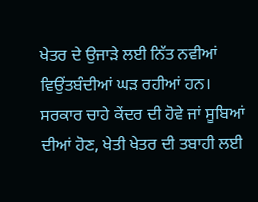ਖੇਤਰ ਦੇ ਉਜਾੜੇ ਲਈ ਨਿੱਤ ਨਵੀਆਂ ਵਿਉਂਤਬੰਦੀਆਂ ਘੜ ਰਹੀਆਂ ਹਨ। ਸਰਕਾਰ ਚਾਹੇ ਕੇਂਦਰ ਦੀ ਹੋਵੇ ਜਾਂ ਸੂਬਿਆਂ ਦੀਆਂ ਹੋਣ, ਖੇਤੀ ਖੇਤਰ ਦੀ ਤਬਾਹੀ ਲਈ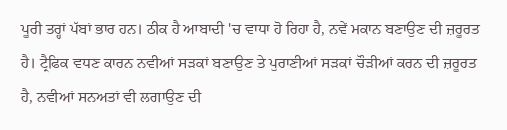ਪੂਰੀ ਤਰ੍ਹਾਂ ਪੱਬਾਂ ਭਾਰ ਹਨ। ਠੀਕ ਹੈ ਆਬਾਦੀ 'ਚ ਵਾਧਾ ਹੋ ਰਿਹਾ ਹੈ, ਨਵੇਂ ਮਕਾਨ ਬਣਾਉਣ ਦੀ ਜ਼ਰੂਰਤ ਹੈ। ਟ੍ਰੈਫਿਕ ਵਧਣ ਕਾਰਨ ਨਵੀਆਂ ਸੜਕਾਂ ਬਣਾਉਣ ਤੇ ਪੁਰਾਣੀਆਂ ਸੜਕਾਂ ਚੌੜੀਆਂ ਕਰਨ ਦੀ ਜ਼ਰੂਰਤ ਹੈ, ਨਵੀਆਂ ਸਨਅਤਾਂ ਵੀ ਲਗਾਉਣ ਦੀ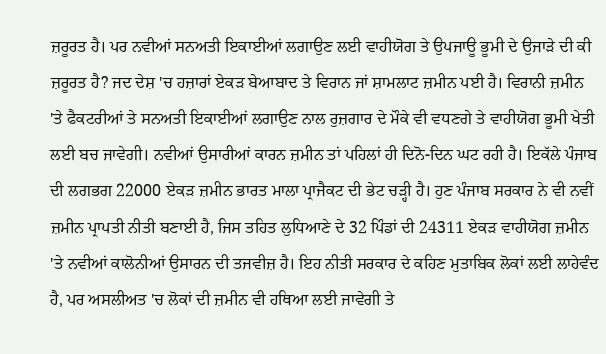ਜ਼ਰੂਰਤ ਹੈ। ਪਰ ਨਵੀਆਂ ਸਨਅਤੀ ਇਕਾਈਆਂ ਲਗਾਉਣ ਲਈ ਵਾਹੀਯੋਗ ਤੇ ਉਪਜਾਊ ਭੂਮੀ ਦੇ ਉਜਾੜੇ ਦੀ ਕੀ ਜ਼ਰੂਰਤ ਹੈ? ਜਦ ਦੇਸ਼ 'ਚ ਹਜ਼ਾਰਾਂ ਏਕੜ ਬੇਆਬਾਦ ਤੇ ਵਿਰਾਨ ਜਾਂ ਸ਼ਾਮਲਾਟ ਜ਼ਮੀਨ ਪਈ ਹੈ। ਵਿਰਾਨੀ ਜ਼ਮੀਨ 'ਤੇ ਫੈਕਟਰੀਆਂ ਤੇ ਸਨਅਤੀ ਇਕਾਈਆਂ ਲਗਾਉਣ ਨਾਲ ਰੁਜ਼ਗਾਰ ਦੇ ਮੌਕੇ ਵੀ ਵਧਣਗੇ ਤੇ ਵਾਹੀਯੋਗ ਭੂਮੀ ਖੇਤੀ ਲਈ ਬਚ ਜਾਵੇਗੀ। ਨਵੀਆਂ ਉਸਾਰੀਆਂ ਕਾਰਨ ਜ਼ਮੀਨ ਤਾਂ ਪਹਿਲਾਂ ਹੀ ਦਿਨੋ-ਦਿਨ ਘਟ ਰਹੀ ਹੈ। ਇਕੱਲੇ ਪੰਜਾਬ ਦੀ ਲਗਭਗ 22000 ਏਕੜ ਜ਼ਮੀਨ ਭਾਰਤ ਮਾਲਾ ਪ੍ਰਾਜੈਕਟ ਦੀ ਭੇਟ ਚੜ੍ਹੀ ਹੈ। ਹੁਣ ਪੰਜਾਬ ਸਰਕਾਰ ਨੇ ਵੀ ਨਵੀਂ ਜ਼ਮੀਨ ਪ੍ਰਾਪਤੀ ਨੀਤੀ ਬਣਾਈ ਹੈ, ਜਿਸ ਤਹਿਤ ਲੁਧਿਆਣੇ ਦੇ 32 ਪਿੰਡਾਂ ਦੀ 24311 ਏਕੜ ਵਾਹੀਯੋਗ ਜ਼ਮੀਨ 'ਤੇ ਨਵੀਆਂ ਕਾਲੋਨੀਆਂ ਉਸਾਰਨ ਦੀ ਤਜਵੀਜ਼ ਹੈ। ਇਹ ਨੀਤੀ ਸਰਕਾਰ ਦੇ ਕਹਿਣ ਮੁਤਾਬਿਕ ਲੋਕਾਂ ਲਈ ਲਾਹੇਵੰਦ ਹੈ, ਪਰ ਅਸਲੀਅਤ 'ਚ ਲੋਕਾਂ ਦੀ ਜ਼ਮੀਨ ਵੀ ਹਥਿਆ ਲਈ ਜਾਵੇਗੀ ਤੇ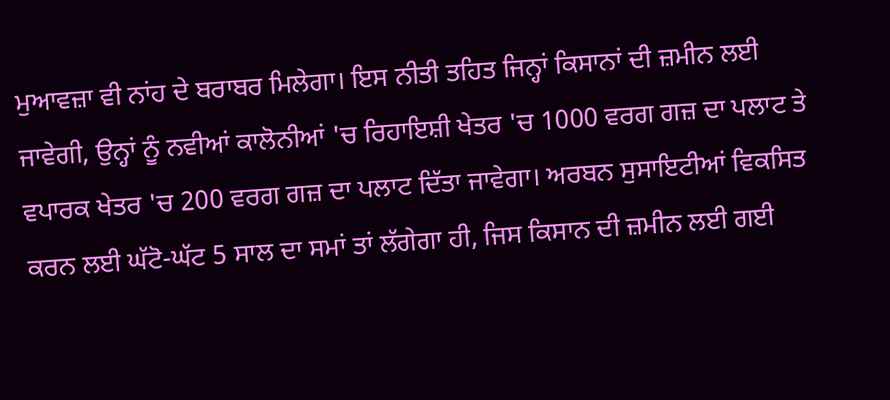ਮੁਆਵਜ਼ਾ ਵੀ ਨਾਂਹ ਦੇ ਬਰਾਬਰ ਮਿਲੇਗਾ। ਇਸ ਨੀਤੀ ਤਹਿਤ ਜਿਨ੍ਹਾਂ ਕਿਸਾਨਾਂ ਦੀ ਜ਼ਮੀਨ ਲਈ ਜਾਵੇਗੀ, ਉਨ੍ਹਾਂ ਨੂੰ ਨਵੀਆਂ ਕਾਲੋਨੀਆਂ 'ਚ ਰਿਹਾਇਸ਼ੀ ਖੇਤਰ 'ਚ 1000 ਵਰਗ ਗਜ਼ ਦਾ ਪਲਾਟ ਤੇ ਵਪਾਰਕ ਖੇਤਰ 'ਚ 200 ਵਰਗ ਗਜ਼ ਦਾ ਪਲਾਟ ਦਿੱਤਾ ਜਾਵੇਗਾ। ਅਰਬਨ ਸੁਸਾਇਟੀਆਂ ਵਿਕਸਿਤ ਕਰਨ ਲਈ ਘੱਟੋ-ਘੱਟ 5 ਸਾਲ ਦਾ ਸਮਾਂ ਤਾਂ ਲੱਗੇਗਾ ਹੀ, ਜਿਸ ਕਿਸਾਨ ਦੀ ਜ਼ਮੀਨ ਲਈ ਗਈ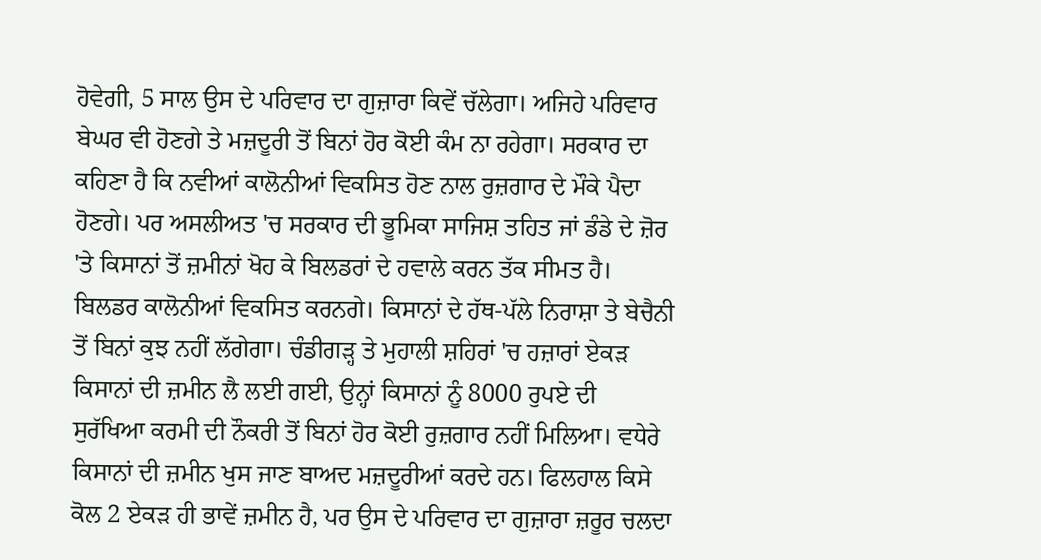ਹੋਵੇਗੀ, 5 ਸਾਲ ਉਸ ਦੇ ਪਰਿਵਾਰ ਦਾ ਗੁਜ਼ਾਰਾ ਕਿਵੇਂ ਚੱਲੇਗਾ। ਅਜਿਹੇ ਪਰਿਵਾਰ ਬੇਘਰ ਵੀ ਹੋਣਗੇ ਤੇ ਮਜ਼ਦੂਰੀ ਤੋਂ ਬਿਨਾਂ ਹੋਰ ਕੋਈ ਕੰਮ ਨਾ ਰਹੇਗਾ। ਸਰਕਾਰ ਦਾ ਕਹਿਣਾ ਹੈ ਕਿ ਨਵੀਆਂ ਕਾਲੋਨੀਆਂ ਵਿਕਸਿਤ ਹੋਣ ਨਾਲ ਰੁਜ਼ਗਾਰ ਦੇ ਮੌਕੇ ਪੈਦਾ ਹੋਣਗੇ। ਪਰ ਅਸਲੀਅਤ 'ਚ ਸਰਕਾਰ ਦੀ ਭੂਮਿਕਾ ਸਾਜਿਸ਼ ਤਹਿਤ ਜਾਂ ਡੰਡੇ ਦੇ ਜ਼ੋਰ 'ਤੇ ਕਿਸਾਨਾਂ ਤੋਂ ਜ਼ਮੀਨਾਂ ਖੋਹ ਕੇ ਬਿਲਡਰਾਂ ਦੇ ਹਵਾਲੇ ਕਰਨ ਤੱਕ ਸੀਮਤ ਹੈ। ਬਿਲਡਰ ਕਾਲੋਨੀਆਂ ਵਿਕਸਿਤ ਕਰਨਗੇ। ਕਿਸਾਨਾਂ ਦੇ ਹੱਥ-ਪੱਲੇ ਨਿਰਾਸ਼ਾ ਤੇ ਬੇਚੈਨੀ ਤੋਂ ਬਿਨਾਂ ਕੁਝ ਨਹੀਂ ਲੱਗੇਗਾ। ਚੰਡੀਗੜ੍ਹ ਤੇ ਮੁਹਾਲੀ ਸ਼ਹਿਰਾਂ 'ਚ ਹਜ਼ਾਰਾਂ ਏਕੜ ਕਿਸਾਨਾਂ ਦੀ ਜ਼ਮੀਨ ਲੈ ਲਈ ਗਈ, ਉਨ੍ਹਾਂ ਕਿਸਾਨਾਂ ਨੂੰ 8000 ਰੁਪਏ ਦੀ ਸੁਰੱਖਿਆ ਕਰਮੀ ਦੀ ਨੌਕਰੀ ਤੋਂ ਬਿਨਾਂ ਹੋਰ ਕੋਈ ਰੁਜ਼ਗਾਰ ਨਹੀਂ ਮਿਲਿਆ। ਵਧੇਰੇ ਕਿਸਾਨਾਂ ਦੀ ਜ਼ਮੀਨ ਖੁਸ ਜਾਣ ਬਾਅਦ ਮਜ਼ਦੂਰੀਆਂ ਕਰਦੇ ਹਨ। ਫਿਲਹਾਲ ਕਿਸੇ ਕੋਲ 2 ਏਕੜ ਹੀ ਭਾਵੇਂ ਜ਼ਮੀਨ ਹੈ, ਪਰ ਉਸ ਦੇ ਪਰਿਵਾਰ ਦਾ ਗੁਜ਼ਾਰਾ ਜ਼ਰੂਰ ਚਲਦਾ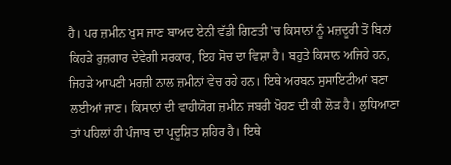ਹੈ। ਪਰ ਜ਼ਮੀਨ ਖੁਸ ਜਾਣ ਬਾਅਦ ਏਨੀ ਵੱਡੀ ਗਿਣਤੀ 'ਚ ਕਿਸਾਨਾਂ ਨੂੰ ਮਜ਼ਦੂਰੀ ਤੋਂ ਬਿਨਾਂ ਕਿਹੜੇ ਰੁਜ਼ਗਾਰ ਦੇਵੇਗੀ ਸਰਕਾਰ, ਇਹ ਸੋਚ ਦਾ ਵਿਸ਼ਾ ਹੈ। ਬਹੁਤੇ ਕਿਸਾਨ ਅਜਿਹੇ ਹਨ, ਜਿਹੜੇ ਆਪਣੀ ਮਰਜ਼ੀ ਨਾਲ ਜ਼ਮੀਨਾਂ ਵੇਚ ਰਹੇ ਹਨ। ਇਥੇ ਅਰਬਨ ਸੁਸਾਇਟੀਆਂ ਬਣਾ ਲਈਆਂ ਜਾਣ। ਕਿਸਾਨਾਂ ਦੀ ਵਾਹੀਯੋਗ ਜ਼ਮੀਨ ਜਬਰੀ ਖੋਹਣ ਦੀ ਕੀ ਲੋੜ ਹੈ। ਲੁਧਿਆਣਾ ਤਾਂ ਪਹਿਲਾਂ ਹੀ ਪੰਜਾਬ ਦਾ ਪ੍ਰਦੂਸ਼ਿਤ ਸ਼ਹਿਰ ਹੈ। ਇਥੇ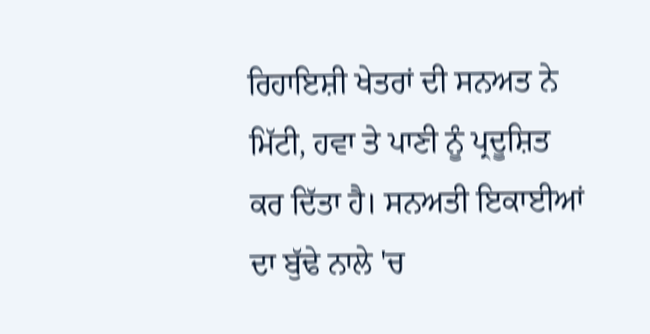ਰਿਹਾਇਸ਼ੀ ਖੇਤਰਾਂ ਦੀ ਸਨਅਤ ਨੇ ਮਿੱਟੀ, ਹਵਾ ਤੇ ਪਾਣੀ ਨੂੰ ਪ੍ਰਦੂਸ਼ਿਤ ਕਰ ਦਿੱਤਾ ਹੈ। ਸਨਅਤੀ ਇਕਾਈਆਂ ਦਾ ਬੁੱਢੇ ਨਾਲੇ 'ਚ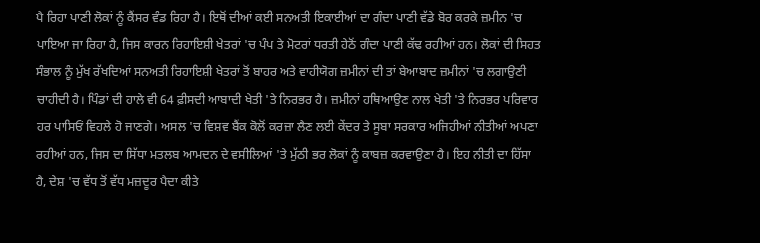ਪੈ ਰਿਹਾ ਪਾਣੀ ਲੋਕਾਂ ਨੂੰ ਕੈਂਸਰ ਵੰਡ ਰਿਹਾ ਹੈ। ਇਥੋਂ ਦੀਆਂ ਕਈ ਸਨਅਤੀ ਇਕਾਈਆਂ ਦਾ ਗੰਦਾ ਪਾਣੀ ਵੱਡੇ ਬੋਰ ਕਰਕੇ ਜ਼ਮੀਨ 'ਚ ਪਾਇਆ ਜਾ ਰਿਹਾ ਹੈ, ਜਿਸ ਕਾਰਨ ਰਿਹਾਇਸ਼ੀ ਖੇਤਰਾਂ 'ਚ ਪੰਪ ਤੇ ਮੋਟਰਾਂ ਧਰਤੀ ਹੇਠੋਂ ਗੰਦਾ ਪਾਣੀ ਕੱਢ ਰਹੀਆਂ ਹਨ। ਲੋਕਾਂ ਦੀ ਸਿਹਤ ਸੰਭਾਲ ਨੂੰ ਮੁੱਖ ਰੱਖਦਿਆਂ ਸਨਅਤੀ ਰਿਹਾਇਸ਼ੀ ਖੇਤਰਾਂ ਤੋਂ ਬਾਹਰ ਅਤੇ ਵਾਹੀਯੋਗ ਜ਼ਮੀਨਾਂ ਦੀ ਤਾਂ ਬੇਆਬਾਦ ਜ਼ਮੀਨਾਂ 'ਚ ਲਗਾਉਣੀ ਚਾਹੀਦੀ ਹੈ। ਪਿੰਡਾਂ ਦੀ ਹਾਲੇ ਵੀ 64 ਫ਼ੀਸਦੀ ਆਬਾਦੀ ਖੇਤੀ 'ਤੇ ਨਿਰਭਰ ਹੈ। ਜ਼ਮੀਨਾਂ ਹਥਿਆਉਣ ਨਾਲ ਖੇਤੀ 'ਤੇ ਨਿਰਭਰ ਪਰਿਵਾਰ ਹਰ ਪਾਸਿਓਂ ਵਿਹਲੇ ਹੋ ਜਾਣਗੇ। ਅਸਲ 'ਚ ਵਿਸ਼ਵ ਬੈਂਕ ਕੋਲੋਂ ਕਰਜ਼ਾ ਲੈਣ ਲਈ ਕੇਂਦਰ ਤੇ ਸੂਬਾ ਸਰਕਾਰ ਅਜਿਹੀਆਂ ਨੀਤੀਆਂ ਅਪਣਾ ਰਹੀਆਂ ਹਨ, ਜਿਸ ਦਾ ਸਿੱਧਾ ਮਤਲਬ ਆਮਦਨ ਦੇ ਵਸੀਲਿਆਂ 'ਤੇ ਮੁੱਠੀ ਭਰ ਲੋਕਾਂ ਨੂੰ ਕਾਬਜ਼ ਕਰਵਾਉਣਾ ਹੈ। ਇਹ ਨੀਤੀ ਦਾ ਹਿੱਸਾ ਹੈ, ਦੇਸ਼ 'ਚ ਵੱਧ ਤੋਂ ਵੱਧ ਮਜ਼ਦੂਰ ਪੈਦਾ ਕੀਤੇ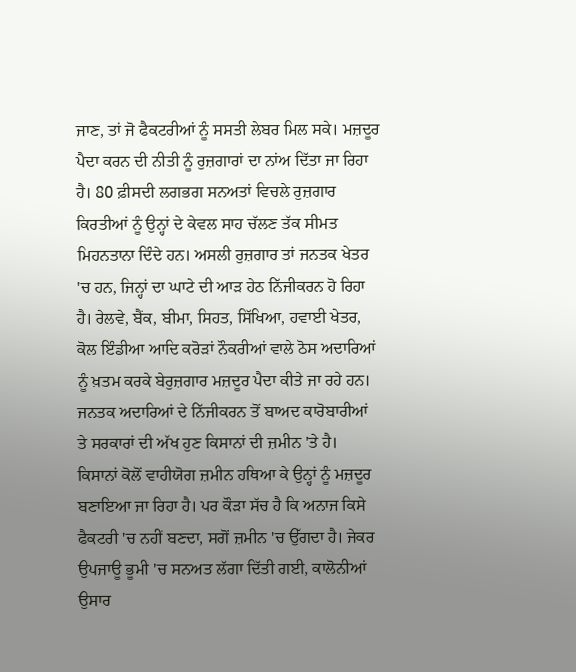ਜਾਣ, ਤਾਂ ਜੋ ਫੈਕਟਰੀਆਂ ਨੂੰ ਸਸਤੀ ਲੇਬਰ ਮਿਲ ਸਕੇ। ਮਜ਼ਦੂਰ ਪੈਦਾ ਕਰਨ ਦੀ ਨੀਤੀ ਨੂੰ ਰੁਜ਼ਗਾਰਾਂ ਦਾ ਨਾਂਅ ਦਿੱਤਾ ਜਾ ਰਿਹਾ ਹੈ। 80 ਫ਼ੀਸਦੀ ਲਗਭਗ ਸਨਅਤਾਂ ਵਿਚਲੇ ਰੁਜ਼ਗਾਰ ਕਿਰਤੀਆਂ ਨੂੰ ਉਨ੍ਹਾਂ ਦੇ ਕੇਵਲ ਸਾਹ ਚੱਲਣ ਤੱਕ ਸੀਮਤ ਮਿਹਨਤਾਨਾ ਦਿੰਦੇ ਹਨ। ਅਸਲੀ ਰੁਜ਼ਗਾਰ ਤਾਂ ਜਨਤਕ ਖੇਤਰ 'ਚ ਹਨ, ਜਿਨ੍ਹਾਂ ਦਾ ਘਾਟੇ ਦੀ ਆੜ ਹੇਠ ਨਿੱਜੀਕਰਨ ਹੋ ਰਿਹਾ ਹੈ। ਰੇਲਵੇ, ਬੈਂਕ, ਬੀਮਾ, ਸਿਹਤ, ਸਿੱਖਿਆ, ਹਵਾਈ ਖੇਤਰ, ਕੋਲ ਇੰਡੀਆ ਆਦਿ ਕਰੋੜਾਂ ਨੌਕਰੀਆਂ ਵਾਲੇ ਠੋਸ ਅਦਾਰਿਆਂ ਨੂੰ ਖ਼ਤਮ ਕਰਕੇ ਬੇਰੁਜ਼ਗਾਰ ਮਜ਼ਦੂਰ ਪੈਦਾ ਕੀਤੇ ਜਾ ਰਹੇ ਹਨ। ਜਨਤਕ ਅਦਾਰਿਆਂ ਦੇ ਨਿੱਜੀਕਰਨ ਤੋਂ ਬਾਅਦ ਕਾਰੋਬਾਰੀਆਂ ਤੇ ਸਰਕਾਰਾਂ ਦੀ ਅੱਖ ਹੁਣ ਕਿਸਾਨਾਂ ਦੀ ਜ਼ਮੀਨ 'ਤੇ ਹੈ। ਕਿਸਾਨਾਂ ਕੋਲੋਂ ਵਾਹੀਯੋਗ ਜ਼ਮੀਨ ਹਥਿਆ ਕੇ ਉਨ੍ਹਾਂ ਨੂੰ ਮਜ਼ਦੂਰ ਬਣਾਇਆ ਜਾ ਰਿਹਾ ਹੈ। ਪਰ ਕੌੜਾ ਸੱਚ ਹੈ ਕਿ ਅਨਾਜ ਕਿਸੇ ਫੈਕਟਰੀ 'ਚ ਨਹੀਂ ਬਣਦਾ, ਸਗੋਂ ਜ਼ਮੀਨ 'ਚ ਉੱਗਦਾ ਹੈ। ਜੇਕਰ ਉਪਜਾਊ ਭੂਮੀ 'ਚ ਸਨਅਤ ਲੱਗਾ ਦਿੱਤੀ ਗਈ, ਕਾਲੋਨੀਆਂ ਉਸਾਰ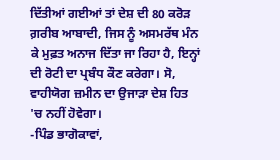ਦਿੱਤੀਆਂ ਗਈਆਂ ਤਾਂ ਦੇਸ਼ ਦੀ 80 ਕਰੋੜ ਗ਼ਰੀਬ ਆਬਾਦੀ, ਜਿਸ ਨੂੰ ਅਸਮਰੱਥ ਮੰਨ ਕੇ ਮੁਫ਼ਤ ਅਨਾਜ ਦਿੱਤਾ ਜਾ ਰਿਹਾ ਹੈ, ਇਨ੍ਹਾਂ ਦੀ ਰੋਟੀ ਦਾ ਪ੍ਰਬੰਧ ਕੌਣ ਕਰੇਗਾ। ਸੋ, ਵਾਹੀਯੋਗ ਜ਼ਮੀਨ ਦਾ ਉਜਾੜਾ ਦੇਸ਼ ਹਿਤ 'ਚ ਨਹੀਂ ਹੋਵੇਗਾ।
-ਪਿੰਡ ਭਾਗੋਕਾਵਾਂ,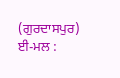(ਗੁਰਦਾਸਪੁਰ)
ਈ-ਮਲ :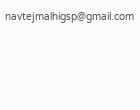navtejmalhigsp@gmail.com